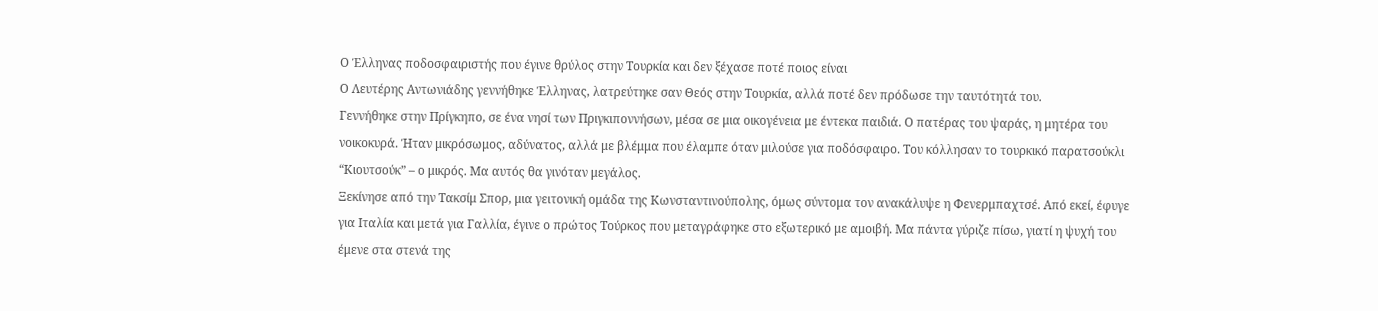Ο Έλληνας ποδοσφαιριστής που έγινε θρύλος στην Τουρκία και δεν ξέχασε ποτέ ποιος είναι
Ο Λευτέρης Αντωνιάδης γεννήθηκε Έλληνας, λατρεύτηκε σαν Θεός στην Τουρκία, αλλά ποτέ δεν πρόδωσε την ταυτότητά του.
Γεννήθηκε στην Πρίγκηπο, σε ένα νησί των Πριγκιποννήσων, μέσα σε μια οικογένεια με έντεκα παιδιά. Ο πατέρας του ψαράς, η μητέρα του νοικοκυρά. Ήταν μικρόσωμος, αδύνατος, αλλά με βλέμμα που έλαμπε όταν μιλούσε για ποδόσφαιρο. Του κόλλησαν το τουρκικό παρατσούκλι “Κιουτσούκ” – ο μικρός. Μα αυτός θα γινόταν μεγάλος.
Ξεκίνησε από την Τακσίμ Σπορ, μια γειτονική ομάδα της Κωνσταντινούπολης, όμως σύντομα τον ανακάλυψε η Φενερμπαχτσέ. Από εκεί, έφυγε για Ιταλία και μετά για Γαλλία, έγινε ο πρώτος Τούρκος που μεταγράφηκε στο εξωτερικό με αμοιβή. Μα πάντα γύριζε πίσω, γιατί η ψυχή του έμενε στα στενά της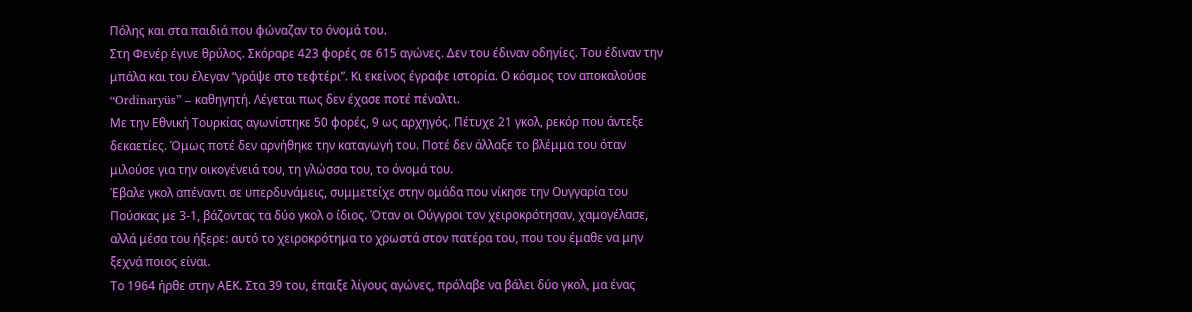Πόλης και στα παιδιά που φώναζαν το όνομά του.
Στη Φενέρ έγινε θρύλος. Σκόραρε 423 φορές σε 615 αγώνες. Δεν του έδιναν οδηγίες. Του έδιναν την μπάλα και του έλεγαν “γράψε στο τεφτέρι”. Κι εκείνος έγραφε ιστορία. Ο κόσμος τον αποκαλούσε “Ordinaryüs” – καθηγητή. Λέγεται πως δεν έχασε ποτέ πέναλτι.
Με την Εθνική Τουρκίας αγωνίστηκε 50 φορές, 9 ως αρχηγός. Πέτυχε 21 γκολ, ρεκόρ που άντεξε δεκαετίες. Όμως ποτέ δεν αρνήθηκε την καταγωγή του. Ποτέ δεν άλλαξε το βλέμμα του όταν μιλούσε για την οικογένειά του, τη γλώσσα του, το όνομά του.
Έβαλε γκολ απέναντι σε υπερδυνάμεις, συμμετείχε στην ομάδα που νίκησε την Ουγγαρία του Πούσκας με 3-1, βάζοντας τα δύο γκολ ο ίδιος. Όταν οι Ούγγροι τον χειροκρότησαν, χαμογέλασε, αλλά μέσα του ήξερε: αυτό το χειροκρότημα το χρωστά στον πατέρα του, που του έμαθε να μην ξεχνά ποιος είναι.
Το 1964 ήρθε στην ΑΕΚ. Στα 39 του, έπαιξε λίγους αγώνες, πρόλαβε να βάλει δύο γκολ, μα ένας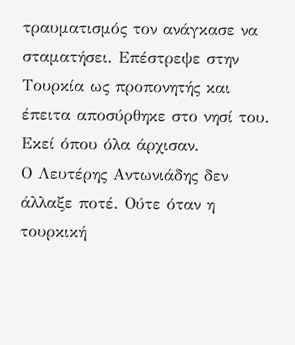τραυματισμός τον ανάγκασε να σταματήσει. Επέστρεψε στην Τουρκία ως προπονητής και έπειτα αποσύρθηκε στο νησί του. Εκεί όπου όλα άρχισαν.
Ο Λευτέρης Αντωνιάδης δεν άλλαξε ποτέ. Ούτε όταν η τουρκική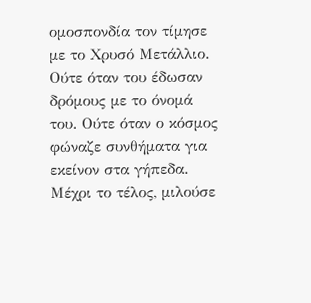ομοσπονδία τον τίμησε με το Χρυσό Μετάλλιο. Ούτε όταν του έδωσαν δρόμους με το όνομά του. Ούτε όταν ο κόσμος φώναζε συνθήματα για εκείνον στα γήπεδα. Μέχρι το τέλος, μιλούσε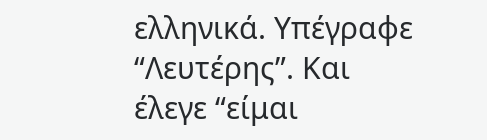ελληνικά. Υπέγραφε “Λευτέρης”. Και έλεγε “είμαι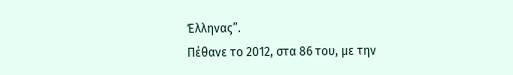Έλληνας”.
Πέθανε το 2012, στα 86 του, με την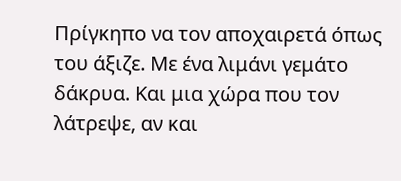Πρίγκηπο να τον αποχαιρετά όπως του άξιζε. Με ένα λιμάνι γεμάτο δάκρυα. Και μια χώρα που τον λάτρεψε, αν και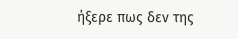ήξερε πως δεν της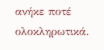ανήκε ποτέ ολοκληρωτικά.